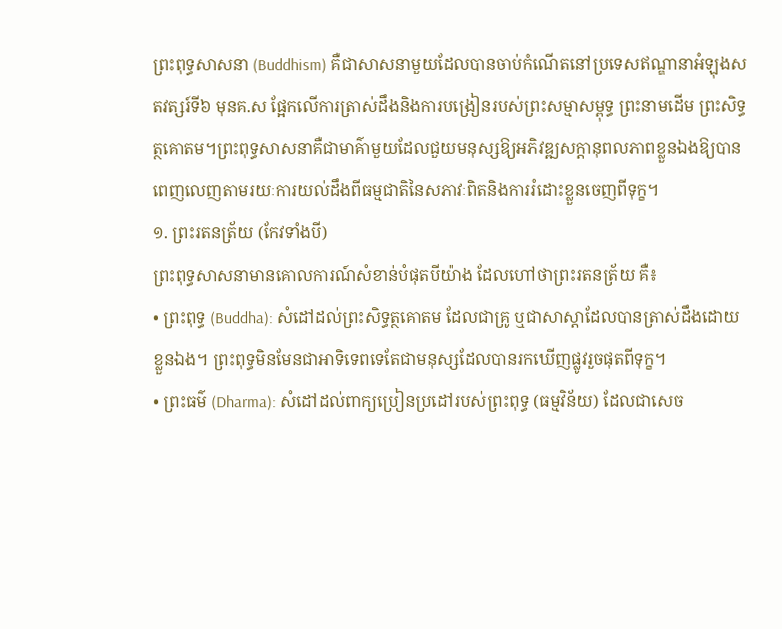ព្រះពុទ្ធសាសនា (Buddhism) គឺជាសាសនាមួយដែលបានចាប់កំណើតនៅប្រទេសឥណ្ឌានាអំឡុងសតវត្សរ៍ទី៦ មុនគ.ស ផ្អែកលើការត្រាស់ដឹងនិងការបង្រៀនរបស់ព្រះសម្មាសម្ពុទ្ធ ព្រះនាមដើម ព្រះសិទ្ធត្ថគោតម។ព្រះពុទ្ធសាសនាគឺជាមាគ៌ាមួយដែលជួយមនុស្សឱ្យអភិវឌ្ឍសក្តានុពលភាពខ្លួនឯងឱ្យបានពេញលេញតាមរយៈការយល់ដឹងពីធម្មជាតិនៃសភាវៈពិតនិងការរំដោះខ្លួនចេញពីទុក្ខ។
១. ព្រះរតនត្រ័យ (កែវទាំងបី)
ព្រះពុទ្ធសាសនាមានគោលការណ៍សំខាន់បំផុតបីយ៉ាង ដែលហៅថាព្រះរតនត្រ័យ គឺ៖
• ព្រះពុទ្ធ (Buddha): សំដៅដល់ព្រះសិទ្ធត្ថគោតម ដែលជាគ្រូ ឬជាសាស្តាដែលបានត្រាស់ដឹងដោយខ្លួនឯង។ ព្រះពុទ្ធមិនមែនជាអាទិទេពទេតែជាមនុស្សដែលបានរកឃើញផ្លូវរួចផុតពីទុក្ខ។
• ព្រះធម៌ (Dharma): សំដៅដល់ពាក្យប្រៀនប្រដៅរបស់ព្រះពុទ្ធ (ធម្មវិន័យ) ដែលជាសេច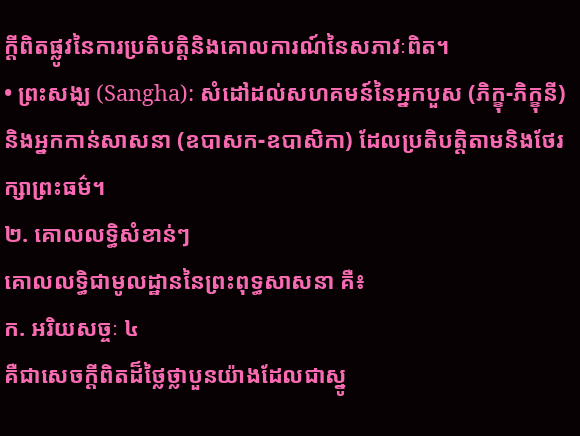ក្ដីពិតផ្លូវនៃការប្រតិបត្តិនិងគោលការណ៍នៃសភាវៈពិត។
• ព្រះសង្ឃ (Sangha): សំដៅដល់សហគមន៍នៃអ្នកបួស (ភិក្ខុ-ភិក្ខុនី) និងអ្នកកាន់សាសនា (ឧបាសក-ឧបាសិកា) ដែលប្រតិបត្តិតាមនិងថែរក្សាព្រះធម៌។
២. គោលលទ្ធិសំខាន់ៗ
គោលលទ្ធិជាមូលដ្ឋាននៃព្រះពុទ្ធសាសនា គឺ៖
ក. អរិយសច្ចៈ ៤
គឺជាសេចក្តីពិតដ៏ថ្លៃថ្លាបួនយ៉ាងដែលជាស្នូ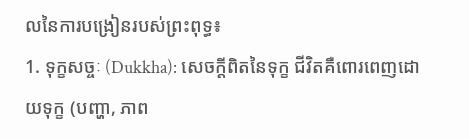លនៃការបង្រៀនរបស់ព្រះពុទ្ធ៖
1. ទុក្ខសច្ចៈ (Dukkha): សេចក្ដីពិតនៃទុក្ខ ជីវិតគឺពោរពេញដោយទុក្ខ (បញ្ហា, ភាព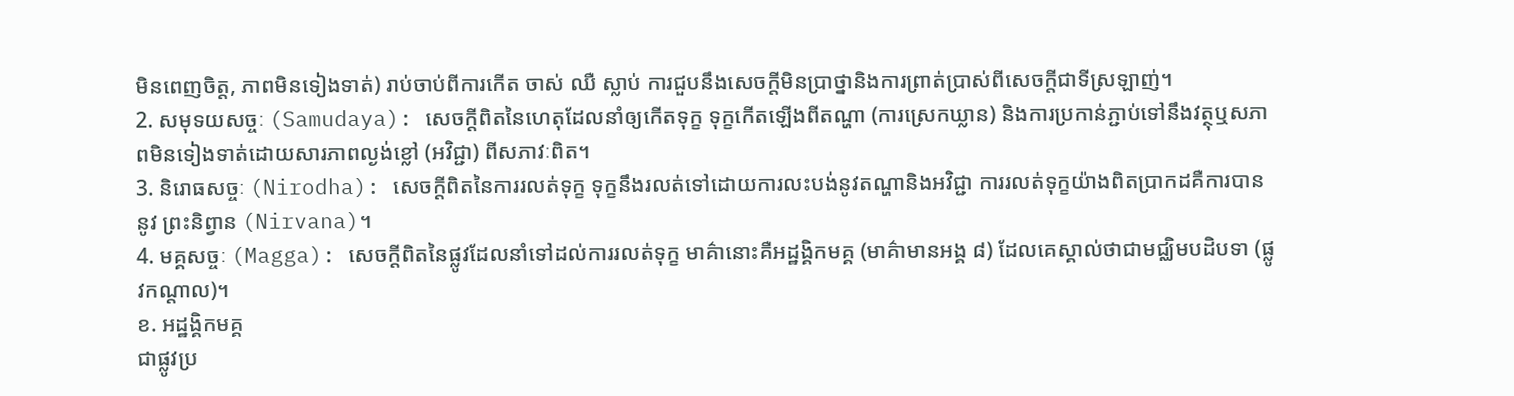មិនពេញចិត្ត, ភាពមិនទៀងទាត់) រាប់ចាប់ពីការកើត ចាស់ ឈឺ ស្លាប់ ការជួបនឹងសេចក្តីមិនប្រាថ្នានិងការព្រាត់ប្រាស់ពីសេចក្តីជាទីស្រឡាញ់។
2. សមុទយសច្ចៈ (Samudaya): សេចក្ដីពិតនៃហេតុដែលនាំឲ្យកើតទុក្ខ ទុក្ខកើតឡើងពីតណ្ហា (ការស្រេកឃ្លាន) និងការប្រកាន់ភ្ជាប់ទៅនឹងវត្ថុឬសភាពមិនទៀងទាត់ដោយសារភាពល្ងង់ខ្លៅ (អវិជ្ជា) ពីសភាវៈពិត។
3. និរោធសច្ចៈ (Nirodha): សេចក្ដីពិតនៃការរលត់ទុក្ខ ទុក្ខនឹងរលត់ទៅដោយការលះបង់នូវតណ្ហានិងអវិជ្ជា ការរលត់ទុក្ខយ៉ាងពិតប្រាកដគឺការបាននូវ ព្រះនិព្វាន (Nirvana)។
4. មគ្គសច្ចៈ (Magga): សេចក្ដីពិតនៃផ្លូវដែលនាំទៅដល់ការរលត់ទុក្ខ មាគ៌ានោះគឺអដ្ឋង្គិកមគ្គ (មាគ៌ាមានអង្គ ៨) ដែលគេស្គាល់ថាជាមជ្ឈិមបដិបទា (ផ្លូវកណ្តាល)។
ខ. អដ្ឋង្គិកមគ្គ
ជាផ្លូវប្រ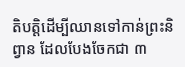តិបត្តិដើម្បីឈានទៅកាន់ព្រះនិព្វាន ដែលបែងចែកជា ៣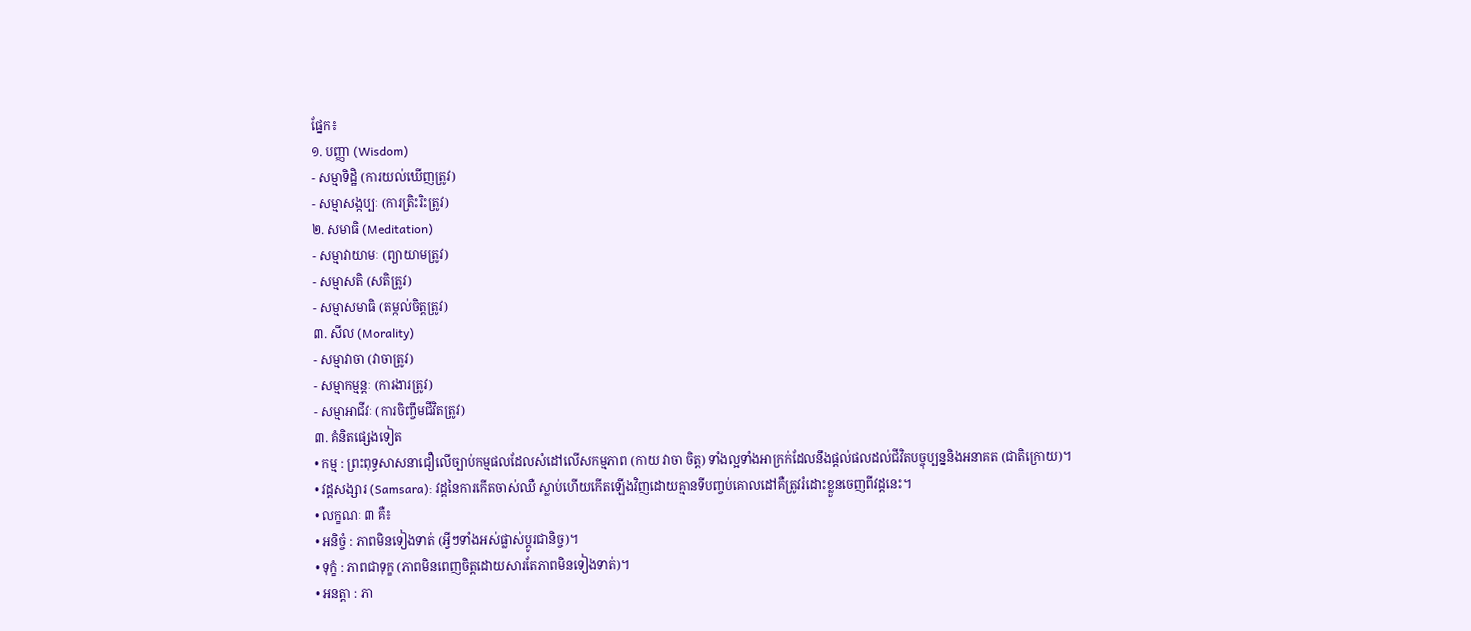ផ្នែក៖
១. បញ្ញា (Wisdom)
- សម្មាទិដ្ឋិ (ការយល់ឃើញត្រូវ)
- សម្មាសង្កប្បៈ (ការត្រិះរិះត្រូវ)
២. សមាធិ (Meditation)
- សម្មាវាយាមៈ (ព្យាយាមត្រូវ)
- សម្មាសតិ (សតិត្រូវ)
- សម្មាសមាធិ (តម្កល់ចិត្តត្រូវ)
៣. សីល (Morality)
- សម្មាវាចា (វាចាត្រូវ)
- សម្មាកម្មន្តៈ (ការងារត្រូវ)
- សម្មាអាជីវៈ (ការចិញ្ចឹមជីវិតត្រូវ)
៣. គំនិតផ្សេងទៀត
• កម្ម : ព្រះពុទ្ធសាសនាជឿលើច្បាប់កម្មផលដែលសំដៅលើសកម្មភាព (កាយ វាចា ចិត្ត) ទាំងល្អទាំងអាក្រក់ដែលនឹងផ្តល់ផលដល់ជីវិតបច្ចុប្បន្ននិងអនាគត (ជាតិក្រោយ)។
• វដ្តសង្សារ (Samsara): វដ្តនៃការកើតចាស់ឈឺ ស្លាប់ហើយកើតឡើងវិញដោយគ្មានទីបញ្ចប់គោលដៅគឺត្រូវរំដោះខ្លួនចេញពីវដ្តនេះ។
• លក្ខណៈ ៣ គឺ៖
• អនិច្ចំ : ភាពមិនទៀងទាត់ (អ្វីៗទាំងអស់ផ្លាស់ប្តូរជានិច្ច)។
• ទុក្ខំ : ភាពជាទុក្ខ (ភាពមិនពេញចិត្តដោយសារតែភាពមិនទៀងទាត់)។
• អនត្តា : ភា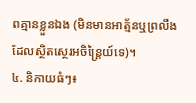ពគ្មានខ្លួនឯង (មិនមានអាត្ម័នឬព្រលឹងដែលស្ថិតស្ថេរអចិន្ត្រៃយ៍ទេ)។
៤. និកាយធំៗ៖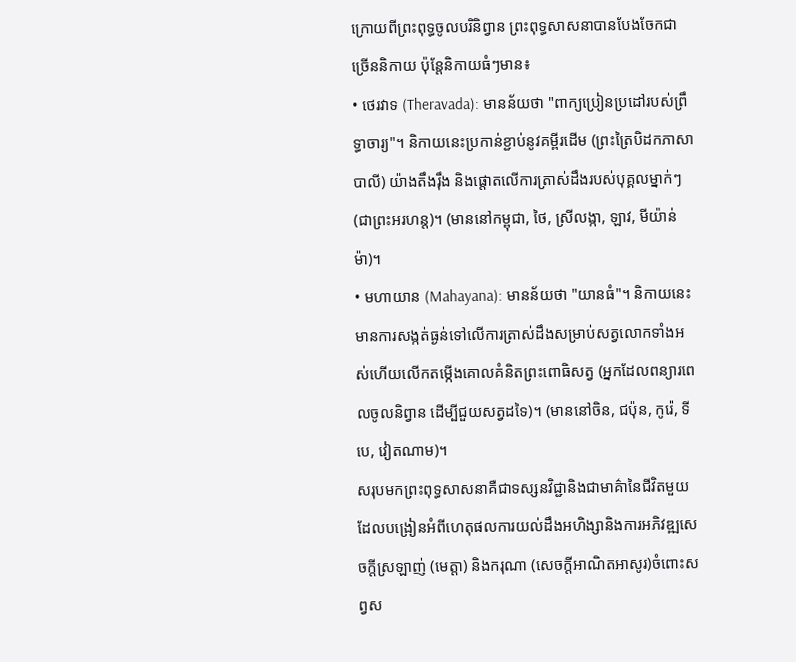ក្រោយពីព្រះពុទ្ធចូលបរិនិព្វាន ព្រះពុទ្ធសាសនាបានបែងចែកជាច្រើននិកាយ ប៉ុន្តែនិកាយធំៗមាន៖
• ថេរវាទ (Theravada): មានន័យថា "ពាក្យប្រៀនប្រដៅរបស់ព្រឹទ្ធាចារ្យ"។ និកាយនេះប្រកាន់ខ្ជាប់នូវគម្ពីរដើម (ព្រះត្រៃបិដកភាសាបាលី) យ៉ាងតឹងរ៉ឹង និងផ្តោតលើការត្រាស់ដឹងរបស់បុគ្គលម្នាក់ៗ (ជាព្រះអរហន្ត)។ (មាននៅកម្ពុជា, ថៃ, ស្រីលង្កា, ឡាវ, មីយ៉ាន់ម៉ា)។
• មហាយាន (Mahayana): មានន័យថា "យានធំ"។ និកាយនេះមានការសង្កត់ធ្ងន់ទៅលើការត្រាស់ដឹងសម្រាប់សត្វលោកទាំងអស់ហើយលើកតម្កើងគោលគំនិតព្រះពោធិសត្វ (អ្នកដែលពន្យារពេលចូលនិព្វាន ដើម្បីជួយសត្វដទៃ)។ (មាននៅចិន, ជប៉ុន, កូរ៉េ, ទីបេ, វៀតណាម)។
សរុបមកព្រះពុទ្ធសាសនាគឺជាទស្សនវិជ្ជានិងជាមាគ៌ានៃជីវិតមួយដែលបង្រៀនអំពីហេតុផលការយល់ដឹងអហិង្សានិងការអភិវឌ្ឍសេចក្តីស្រឡាញ់ (មេត្តា) និងករុណា (សេចក្តីអាណិតអាសូរ)ចំពោះសព្វស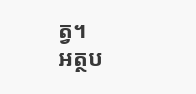ត្វ។
អត្ថប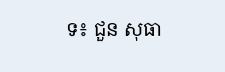ទ៖ ជួន សុធា